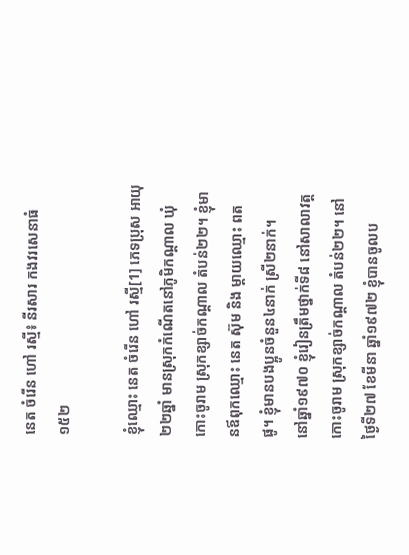នេត ចំរើន ហៅ រស្មី៖ នីរសារ កងវរសេនាធំ១៥២

ខ្ញុំឈ្មោះ នេត ចំរើន ហៅ រស្មី[1] ភេទប្រុស អាយុ២២ឆ្នាំ មានស្រុកកំណើតនៅភូមិកណ្តាល ឃុំកោះចូរាម ស្រុកខ្សាច់កណ្តាល តំបន់២២។ ខ្ញុំមានឪពុកឈ្មោះ នេត ស៊ុម និង ម្តាយឈ្មោះ ពត ផូ។ ខ្ញុំមានបងប្អូនចំនួន៤នាក់ ស្រី២នាក់។
នៅឆ្នាំ១៩៧០ ខ្ញុំរៀនត្រឹមថ្នាក់ទី៨ នៅសាលាវត្តកោះចូរាម ស្រុកខ្សាច់កណ្តាល តំបន់២២។ នៅថ្ងៃទី២៧ ខែមីនា ឆ្នាំ១៩៧២ ខ្ញុំបានចូលប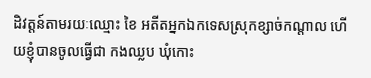ដិវត្តន៍តាមរយៈឈ្មោះ ខៃ អតីតអ្នកឯកទេសស្រុកខ្សាច់កណ្តាល ហើយខ្ញុំបានចូលធ្វើជា កងឈ្លប ឃុំកោះ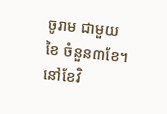ចូរាម ជាមួយ ខៃ ចំនួន៣ខែ។ នៅខែវិ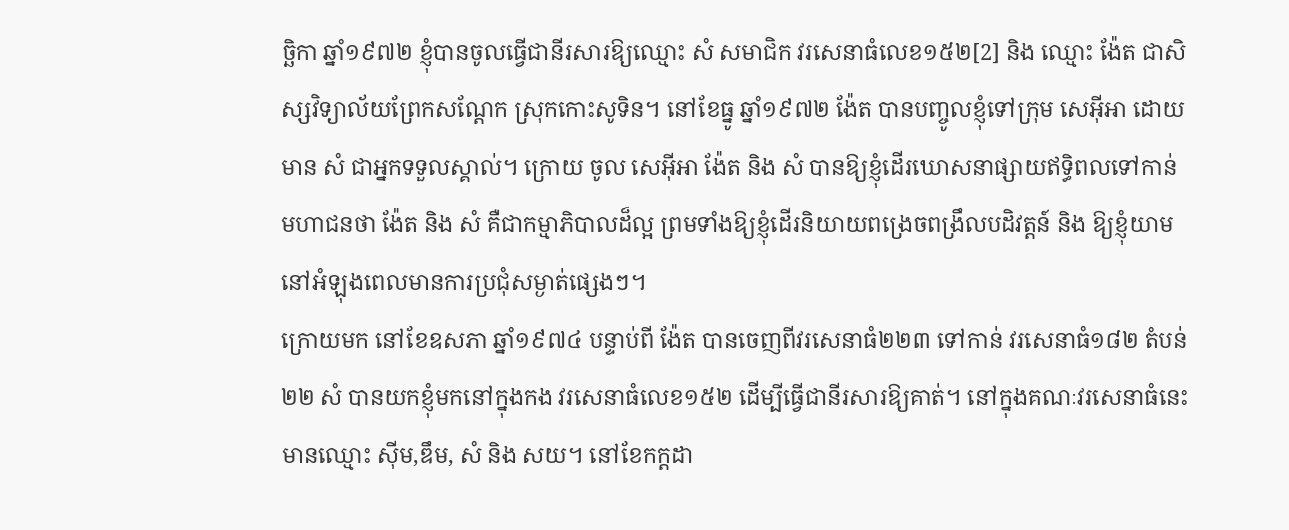ច្ឆិកា ឆ្នាំ១៩៧២ ខ្ញុំបានចូលធ្វើជានីរសារឱ្យឈ្មោះ សំ សមាជិក វរសេនាធំលេខ១៥២[2] និង ឈ្មោះ ង៉ែត ជាសិស្សវិទ្យាល័យព្រែកសណ្តែក ស្រុកកោះសូទិន។ នៅខែធ្នូ ឆ្នាំ១៩៧២ ង៉ែត បានបញ្ចូលខ្ញុំទៅក្រុម សេអ៊ីអា ដោយមាន សំ ជាអ្នកទទួលស្គាល់។ ក្រោយ ចូល សេអ៊ីអា ង៉ែត និង សំ បានឱ្យខ្ញុំដើរឃោសនាផ្សាយឥទ្ធិពលទៅកាន់មហាជនថា ង៉ែត និង សំ គឺជាកម្មាភិបាលដ៏ល្អ ព្រមទាំងឱ្យខ្ញុំដើរនិយាយពង្រេចពង្រឹលបដិវត្តន៍ និង ឱ្យខ្ញុំយាម នៅអំឡុងពេលមានការប្រជុំសម្ងាត់ផ្សេងៗ។
ក្រោយមក នៅខែឧសភា ឆ្នាំ១៩៧៤ បន្ទាប់ពី ង៉ែត បានចេញពីវរសេនាធំ២២៣ ទៅកាន់ វរសេនាធំ១៨២ តំបន់២២ សំ បានយកខ្ញុំមកនៅក្នុងកង វរសេនាធំលេខ១៥២ ដើម្បីធ្វើជានីរសារឱ្យគាត់។ នៅក្នុងគណៈវរសេនាធំនេះ មានឈ្មោះ ស៊ីម,ឌឹម, សំ និង សយ។ នៅខែកក្តដា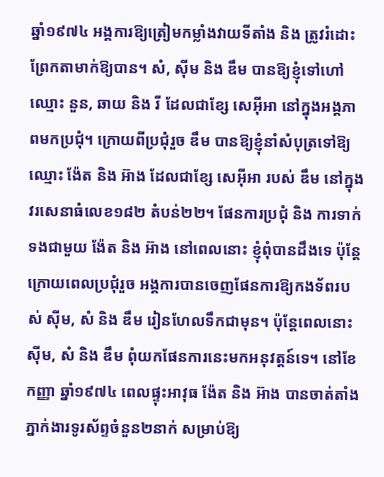ឆ្នាំ១៩៧៤ អង្គការឱ្យត្រៀមកម្លាំងវាយទីតាំង និង ត្រូវរំដោះព្រែកតាមាក់ឱ្យបាន។ សំ, ស៊ីម និង ឌឹម បានឱ្យខ្ញុំទៅហៅឈ្មោះ នួន, ឆាយ និង រី ដែលជាខ្សែ សេអ៊ីអា នៅក្នុងអង្គភាពមកប្រជុំ។ ក្រោយពីប្រជុំរួច ឌឹម បានឱ្យខ្ញុំនាំសំបុត្រទៅឱ្យឈ្មោះ ង៉ែត និង អ៊ាង ដែលជាខ្សែ សេអ៊ីអា របស់ ឌឹម នៅក្នុងវរសេនាធំលេខ១៨២ តំបន់២២។ ផែនការប្រជុំ និង ការទាក់ទងជាមួយ ង៉ែត និង អ៊ាង នៅពេលនោះ ខ្ញុំពុំបានដឹងទេ ប៉ុន្តែក្រោយពេលប្រជុំរួច អង្គការបានចេញផែនការឱ្យកងទ័ពរបស់ ស៊ីម, សំ និង ឌឹម រៀនហែលទឹកជាមុន។ ប៉ុន្តែពេលនោះ ស៊ីម, សំ និង ឌឹម ពុំយកផែនការនេះមកអនុវត្តន៍ទេ។ នៅខែកញ្ញា ឆ្នាំ១៩៧៤ ពេលផ្ទុះអាវុធ ង៉ែត និង អ៊ាង បានចាត់តាំងភ្នាក់ងារទូរស័ព្ទចំនួន២នាក់ សម្រាប់ឱ្យ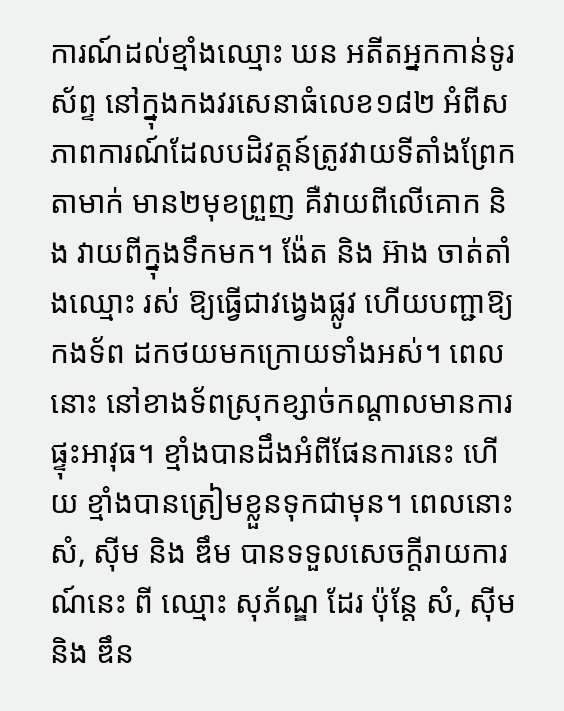ការណ៍ដល់ខ្មាំងឈ្មោះ ឃន អតីតអ្នកកាន់ទូរស័ព្ទ នៅក្នុងកងវរសេនាធំលេខ១៨២ អំពីសភាពការណ៍ដែលបដិវត្តន៍ត្រូវវាយទីតាំងព្រែកតាមាក់ មាន២មុខព្រួញ គឺវាយពីលើគោក និង វាយពីក្នុងទឹកមក។ ង៉ែត និង អ៊ាង ចាត់តាំងឈ្មោះ រស់ ឱ្យធ្វើជាវង្វេងផ្លូវ ហើយបញ្ជាឱ្យកងទ័ព ដកថយមកក្រោយទាំងអស់។ ពេលនោះ នៅខាងទ័ពស្រុកខ្សាច់កណ្តាលមានការផ្ទុះអាវុធ។ ខ្មាំងបានដឹងអំពីផែនការនេះ ហើយ ខ្មាំងបានត្រៀមខ្លួនទុកជាមុន។ ពេលនោះ សំ, ស៊ីម និង ឌឹម បានទទួលសេចក្តីរាយការណ៍នេះ ពី ឈ្មោះ សុភ័ណ្ឌ ដែរ ប៉ុន្តែ សំ, ស៊ីម និង ឌឹន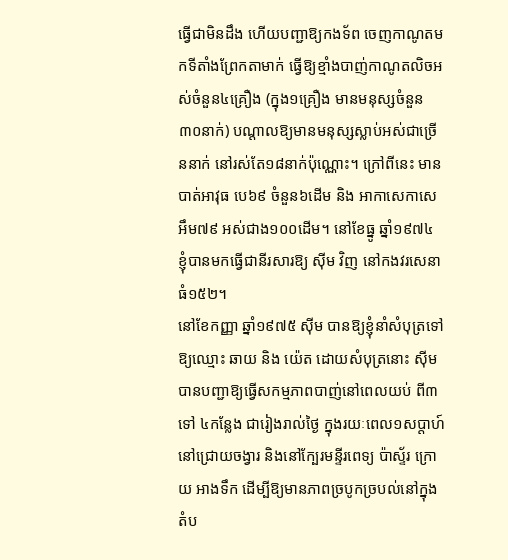ធ្វើជាមិនដឹង ហើយបញ្ជាឱ្យកងទ័ព ចេញកាណូតមកទីតាំងព្រែកតាមាក់ ធ្វើឱ្យខ្មាំងបាញ់កាណូតលិចអស់ចំនួន៤គ្រឿង (ក្នុង១គ្រឿង មានមនុស្សចំនួន៣០នាក់) បណ្តាលឱ្យមានមនុស្សស្លាប់អស់ជាច្រើននាក់ នៅរស់តែ១៨នាក់ប៉ុណ្ណោះ។ ក្រៅពីនេះ មានបាត់អាវុធ បេ៦៩ ចំនួន៦ដើម និង អាកាសេកាសេអឹម៧៩ អស់ជាង១០០ដើម។ នៅខែធ្នូ ឆ្នាំ១៩៧៤ ខ្ញុំបានមកធ្វើជានីរសារឱ្យ ស៊ីម វិញ នៅកងវរសេនាធំ១៥២។
នៅខែកញ្ញា ឆ្នាំ១៩៧៥ ស៊ីម បានឱ្យខ្ញុំនាំសំបុត្រទៅឱ្យឈ្មោះ ឆាយ និង យ៉េត ដោយសំបុត្រនោះ ស៊ីម បានបញ្ជាឱ្យធ្វើសកម្មភាពបាញ់នៅពេលយប់ ពី៣ ទៅ ៤កន្លែង ជារៀងរាល់ថ្ងៃ ក្នុងរយៈពេល១សប្តាហ៍ នៅជ្រោយចង្វារ និងនៅក្បែរមន្ទីរពេទ្យ ប៉ាស្ទ័រ ក្រោយ អាងទឹក ដើម្បីឱ្យមានភាពច្របូកច្របល់នៅក្នុងតំប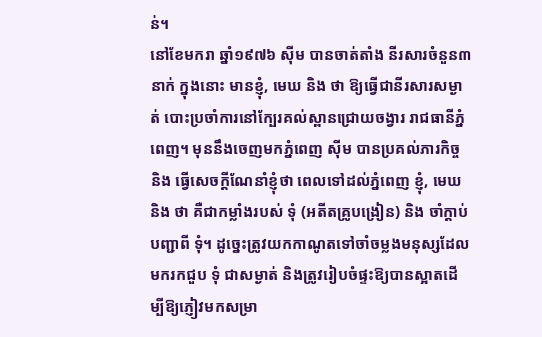ន់។
នៅខែមករា ឆ្នាំ១៩៧៦ ស៊ីម បានចាត់តាំង នីរសារចំនួន៣នាក់ ក្នុងនោះ មានខ្ញុំ, មេឃ និង ថា ឱ្យធ្វើជានីរសារសម្ងាត់ បោះប្រចាំការនៅក្បែរគល់ស្ពានជ្រោយចង្វារ រាជធានីភ្នំពេញ។ មុននឹងចេញមកភ្នំពេញ ស៊ីម បានប្រគល់ភារកិច្ច និង ធ្វើសេចក្តីណែនាំខ្ញុំថា ពេលទៅដល់ភ្នំពេញ ខ្ញុំ, មេឃ និង ថា គឺជាកម្លាំងរបស់ ទុំ (អតីតគ្រូបង្រៀន) និង ចាំក្តាប់បញ្ជាពី ទុំ។ ដូច្នេះត្រូវយកកាណូតទៅចាំចម្លងមនុស្សដែលមករកជួប ទុំ ជាសម្ងាត់ និងត្រូវរៀបចំផ្ទះឱ្យបានស្អាតដើម្បីឱ្យភ្ញៀវមកសម្រា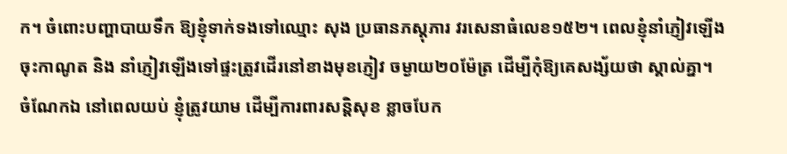ក។ ចំពោះបញ្ហាបាយទឹក ឱ្យខ្ញុំទាក់ទងទៅឈ្មោះ សុង ប្រធានភស្តុភារ វរសេនាធំលេខ១៥២។ ពេលខ្ញុំនាំភ្ញៀវឡើងចុះកាណូត និង នាំភ្ញៀវឡើងទៅផ្ទះត្រូវដើរនៅខាងមុខភ្ញៀវ ចម្ងាយ២០ម៉ែត្រ ដើម្បីកុំឱ្យគេសង្ស័យថា ស្គាល់គ្នា។ ចំណែកឯ នៅពេលយប់ ខ្ញុំត្រូវយាម ដើម្បីការពារសន្តិសុខ ខ្លាចបែក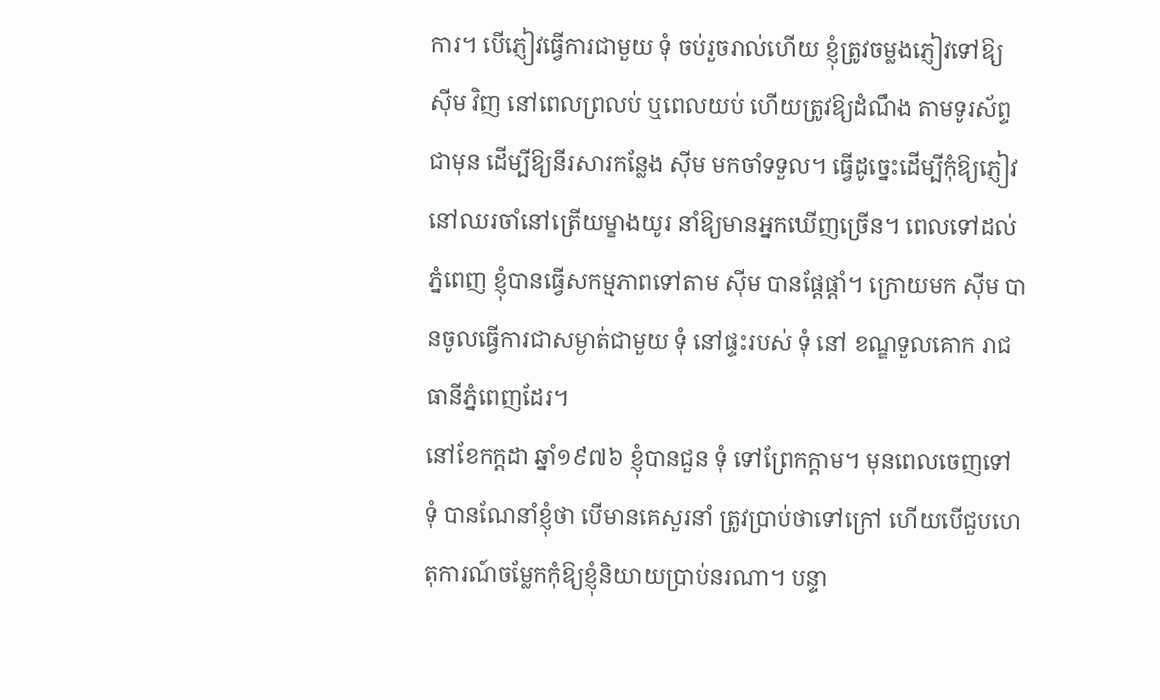ការ។ បើភ្ញៀវធ្វើការជាមួយ ទុំ ចប់រួចរាល់ហើយ ខ្ញុំត្រូវចម្លងភ្ញៀវទៅឱ្យ ស៊ីម វិញ នៅពេលព្រលប់ ឬពេលយប់ ហើយត្រូវឱ្យដំណឹង តាមទូរស័ព្ទជាមុន ដើម្បីឱ្យនីរសារកន្លែង ស៊ីម មកចាំទទួល។ ធ្វើដូច្នេះដើម្បីកុំឱ្យភ្ញៀវនៅឈរចាំនៅត្រើយម្ខាងយូរ នាំឱ្យមានអ្នកឃើញច្រើន។ ពេលទៅដល់ភ្នំពេញ ខ្ញុំបានធ្វើសកម្មភាពទៅតាម ស៊ីម បានផ្តែផ្តាំ។ ក្រោយមក ស៊ីម បានចូលធ្វើការជាសម្ងាត់ជាមួយ ទុំ នៅផ្ទះរបស់ ទុំ នៅ ខណ្ឌទួលគោក រាជធានីភ្នំពេញដែរ។
នៅខែកក្តដា ឆ្នាំ១៩៧៦ ខ្ញុំបានជួន ទុំ ទៅព្រែកក្តាម។ មុនពេលចេញទៅ ទុំ បានណែនាំខ្ញុំថា បើមានគេសួរនាំ ត្រូវប្រាប់ថាទៅក្រៅ ហើយបើជួបហេតុការណ៍ចម្លែកកុំឱ្យខ្ញុំនិយាយប្រាប់នរណា។ បន្ទា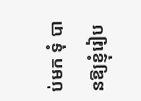ប់មក ទុំ បានឱ្យខ្ញុំរៀប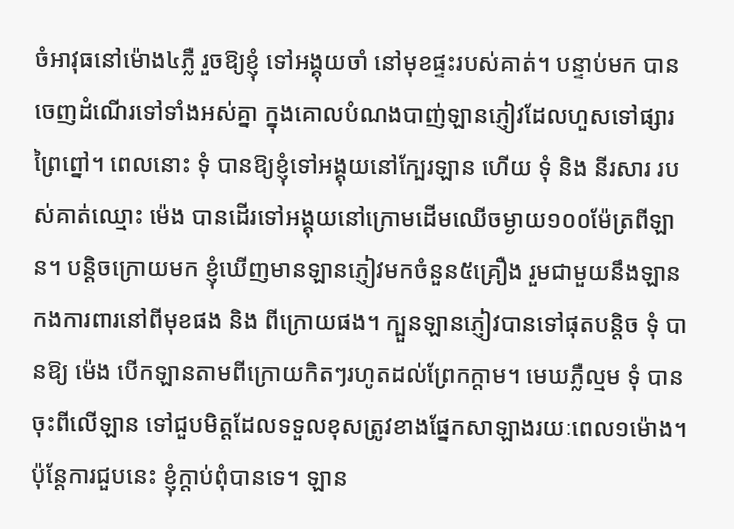ចំអាវុធនៅម៉ោង៤ភ្លឺ រួចឱ្យខ្ញុំ ទៅអង្គុយចាំ នៅមុខផ្ទះរបស់គាត់។ បន្ទាប់មក បានចេញដំណើរទៅទាំងអស់គ្នា ក្នុងគោលបំណងបាញ់ឡានភ្ញៀវដែលហួសទៅផ្សារព្រៃព្នៅ។ ពេលនោះ ទុំ បានឱ្យខ្ញុំទៅអង្គុយនៅក្បែរឡាន ហើយ ទុំ និង នីរសារ របស់គាត់ឈ្មោះ ម៉េង បានដើរទៅអង្គុយនៅក្រោមដើមឈើចម្ងាយ១០០ម៉ែត្រពីឡាន។ បន្តិចក្រោយមក ខ្ញុំឃើញមានឡានភ្ញៀវមកចំនួន៥គ្រឿង រួមជាមួយនឹងឡានកងការពារនៅពីមុខផង និង ពីក្រោយផង។ ក្បួនឡានភ្ញៀវបានទៅផុតបន្តិច ទុំ បានឱ្យ ម៉េង បើកឡានតាមពីក្រោយកិតៗរហូតដល់ព្រែកក្តាម។ មេឃភ្លឺល្មម ទុំ បានចុះពីលើឡាន ទៅជួបមិត្តដែលទទួលខុសត្រូវខាងផ្នែកសាឡាងរយៈពេល១ម៉ោង។ ប៉ុន្តែការជួបនេះ ខ្ញុំក្តាប់ពុំបានទេ។ ឡាន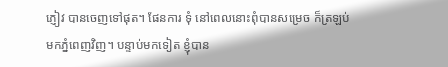ភ្ញៀវ បានចេញទៅផុត។ ផែនការ ទុំ នៅពេលនោះពុំបានសម្រេច ក៏ត្រឡប់មកភ្នំពេញវិញ។ បន្ទាប់មកទៀត ខ្ញុំបាន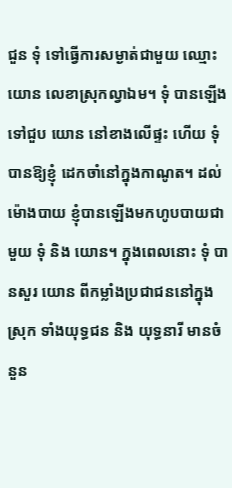ជួន ទុំ ទៅធ្វើការសម្ងាត់ជាមួយ ឈ្មោះ យោន លេខាស្រុកល្វាឯម។ ទុំ បានឡើងទៅជួប យោន នៅខាងលើផ្ទះ ហើយ ទុំ បានឱ្យខ្ញុំ ដេកចាំនៅក្នុងកាណូត។ ដល់ម៉ោងបាយ ខ្ញុំបានឡើងមកហូបបាយជាមួយ ទុំ និង យោន។ ក្នុងពេលនោះ ទុំ បានសួរ យោន ពីកម្លាំងប្រជាជននៅក្នុងស្រុក ទាំងយុទ្ធជន និង យុទ្ធនារី មានចំនួន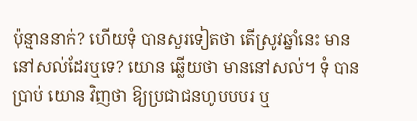ប៉ុន្មាននាក់? ហើយទុំ បានសួរទៀតថា តើស្រូវឆ្នាំនេះ មាននៅសល់ដែរឬទេ? យោន ឆ្លើយថា មាននៅសល់។ ទុំ បានប្រាប់ យោន វិញថា ឱ្យប្រជាជនហូបបបរ ឬ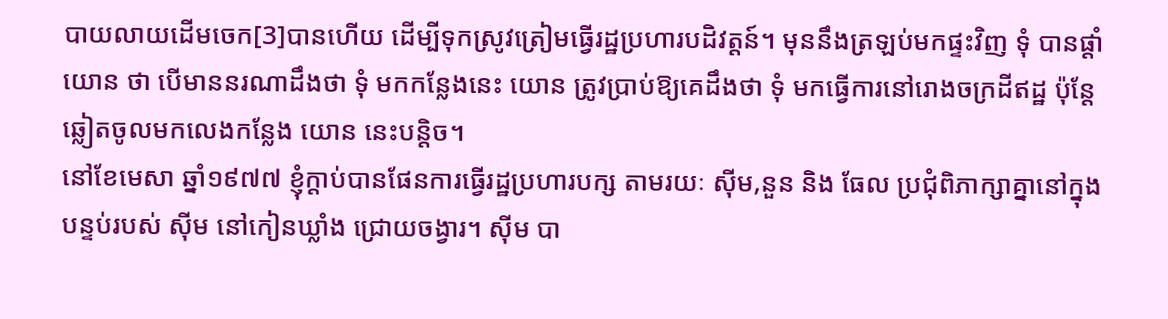បាយលាយដើមចេក[3]បានហើយ ដើម្បីទុកស្រូវត្រៀមធ្វើរដ្ឋប្រហារបដិវត្តន៍។ មុននឹងត្រឡប់មកផ្ទះវិញ ទុំ បានផ្តាំ យោន ថា បើមាននរណាដឹងថា ទុំ មកកន្លែងនេះ យោន ត្រូវប្រាប់ឱ្យគេដឹងថា ទុំ មកធ្វើការនៅរោងចក្រដីឥដ្ឋ ប៉ុន្តែឆ្លៀតចូលមកលេងកន្លែង យោន នេះបន្តិច។
នៅខែមេសា ឆ្នាំ១៩៧៧ ខ្ញុំក្តាប់បានផែនការធ្វើរដ្ឋប្រហារបក្ស តាមរយៈ ស៊ីម,នួន និង ធែល ប្រជុំពិភាក្សាគ្នានៅក្នុងបន្ទប់របស់ ស៊ីម នៅកៀនឃ្លាំង ជ្រោយចង្វារ។ ស៊ីម បា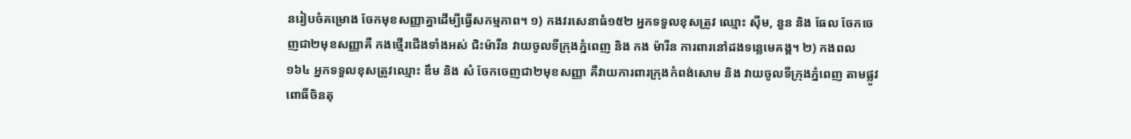នរៀបចំគម្រោង ចែកមុខសញ្ញាគ្នាដើម្បីធ្វើសកម្មភាព។ ១) កងវរសេនាធំ១៥២ អ្នកទទួលខុសត្រូវ ឈ្មោះ ស៊ីម, នួន និង ធែល ចែកចេញជា២មុខសញ្ញាគឺ កងថ្មើរជើងទាំងអស់ ជិះម៉ារីន វាយចូលទីក្រុងភ្នំពេញ និង កង ម៉ារីន ការពារនៅដងទន្លេមេគង្គ។ ២) កងពល១៦៤ អ្នកទទួលខុសត្រូវឈ្មោះ ឌឹម និង សំ ចែកចេញជា២មុខសញ្ញា គឺវាយការពារក្រុងកំពង់សោម និង វាយចូលទីក្រុងភ្នំពេញ តាមផ្លូវពោធិ៍ចិនតុ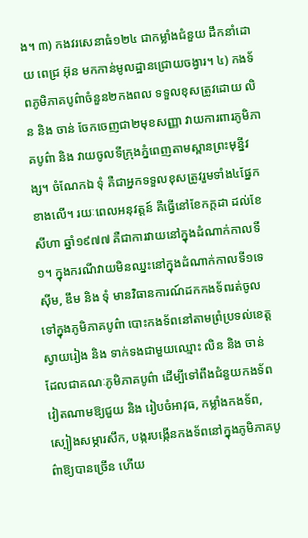ង។ ៣) កងវរសេនាធំ១២៤ ជាកម្លាំងជំនួយ ដឹកនាំដោយ ពេជ្រ អ៊ុន មកកាន់មូលដ្ឋានជ្រោយចង្វារ។ ៤) កងទ័ពភូមិភាគបូព៌ាចំនួន២កងពល ទទួលខុសត្រូវដោយ លិន និង ចាន់ ចែកចេញជា២មុខសញ្ញា វាយការពារភូមិភាគបូព៌ា និង វាយចូលទីក្រុងភ្នំពេញតាមស្ពានព្រះមុន្នីវង្ស។ ចំណែកឯ ទុំ គឺជាអ្នកទទួលខុសត្រូវរួមទាំង៤ផ្នែកខាងលើ។ រយៈពេលអនុវត្តន៍ គឺធ្វើនៅខែកក្តដា ដល់ខែ សីហា ឆ្នាំ១៩៧៧ គឺជាការវាយនៅក្នុងដំណាក់កាលទី១។ ក្នុងករណីវាយមិនឈ្នះនៅក្នុងដំណាក់កាលទី១ទេ ស៊ីម, ឌឹម និង ទុំ មានវិធានការណ៍ដកកងទ័ពរត់ចូលទៅក្នុងភូមិភាគបូព៌ា បោះកងទ័ពនៅតាមព្រំប្រទល់ខេត្តស្វាយរៀង និង ទាក់ទងជាមួយឈ្មោះ លិន និង ចាន់ ដែលជាគណៈភូមិភាគបូព៌ា ដើម្បីទៅពឹងជំនួយកងទ័ពវៀតណាមឱ្យជួយ និង រៀបចំអាវុធ, កម្លាំងកងទ័ព, ស្បៀងសម្ភារសឹក, បង្ករបង្កើនកងទ័ពនៅក្នុងភូមិភាគបូព៌ាឱ្យបានច្រើន ហើយ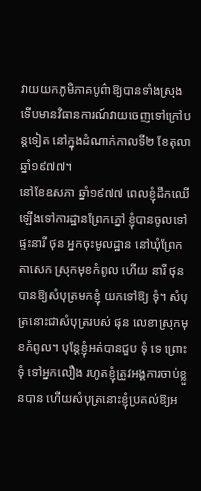វាយយកភូមិភាគបូព៌ាឱ្យបានទាំងស្រុង ទើបមានវិធានការណ៍វាយចេញទៅក្រៅបន្តទៀត នៅក្នុងដំណាក់កាលទី២ ខែតុលា ឆ្នាំ១៩៧៧។
នៅខែឧសភា ឆ្នាំ១៩៧៧ ពេលខ្ញុំដឹកឈើឡើងទៅការដ្ឋានព្រែកភ្នៅ ខ្ញុំបានចូលទៅផ្ទះនារី ថុន អ្នកចុះមូលដ្ឋាន នៅឃុំព្រែក តាសេក ស្រុកមុខកំពូល ហើយ នារី ថុន បានឱ្យសំបុត្រមកខ្ញុំ យកទៅឱ្យ ទុំ។ សំបុត្រនោះជាសំបុត្ររបស់ ផុន លេខាស្រុកមុខកំពូល។ បុន្តែខ្ញុំអត់បានជួប ទុំ ទេ ព្រោះ ទុំ ទៅអ្នកលឿង រហូតខ្ញុំត្រូវអង្គការចាប់ខ្លួនបាន ហើយសំបុត្រនោះខ្ញុំប្រគល់ឱ្យអ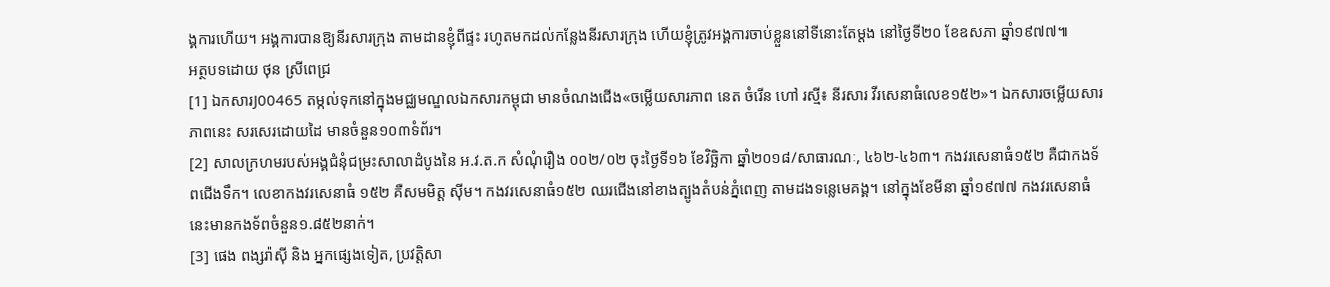ង្គការហើយ។ អង្គការបានឱ្យនីរសារក្រុង តាមដានខ្ញុំពីផ្ទះ រហូតមកដល់កន្លែងនីរសារក្រុង ហើយខ្ញុំត្រូវអង្គការចាប់ខ្លួននៅទីនោះតែម្តង នៅថ្ងៃទី២០ ខែឧសភា ឆ្នាំ១៩៧៧៕
អត្ថបទដោយ ថុន ស្រីពេជ្រ
[1] ឯកសារJ00465 តម្កល់ទុកនៅក្នុងមជ្ឈមណ្ឌលឯកសារកម្ពុជា មានចំណងជើង«ចម្លើយសារភាព នេត ចំរើន ហៅ រស្មី៖ នីរសារ វីរសេនាធំលេខ១៥២»។ ឯកសារចម្លើយសារភាពនេះ សរសេរដោយដៃ មានចំនួន១០៣ទំព័រ។
[2] សាលក្រហមរបស់អង្គជំនុំជម្រះសាលាដំបូងនៃ អ.វ.ត.ក សំណុំរឿង ០០២/០២ ចុះថ្ងៃទី១៦ ខែវិច្ឆិកា ឆ្នាំ២០១៨/សាធារណៈ, ៤៦២-៤៦៣។ កងវរសេនាធំ១៥២ គឺជាកងទ័ពជើងទឹក។ លេខាកងវរសេនាធំ ១៥២ គឺសមមិត្ត ស៊ីម។ កងវរសេនាធំ១៥២ ឈរជើងនៅខាងត្បូងតំបន់ភ្នំពេញ តាមដងទន្លេមេគង្គ។ នៅក្នុងខែមីនា ឆ្នាំ១៩៧៧ កងវរសេនាធំនេះមានកងទ័ពចំនួន១.៨៥២នាក់។
[3] ផេង ពង្សរ៉ាស៊ី និង អ្នកផ្សេងទៀត, ប្រវត្តិសា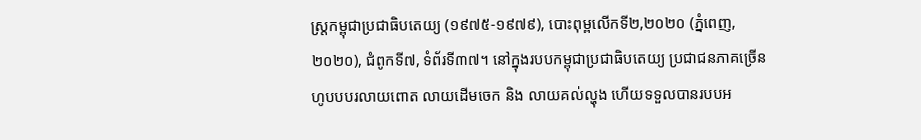ស្ត្រកម្ពុជាប្រជាធិបតេយ្យ (១៩៧៥-១៩៧៩), បោះពុម្ពលើកទី២,២០២០ (ភ្នំពេញ,២០២០), ជំពូកទី៧, ទំព័រទី៣៧។ នៅក្នុងរបបកម្ពុជាប្រជាធិបតេយ្យ ប្រជាជនភាគច្រើន ហូបបបរលាយពោត លាយដើមចេក និង លាយគល់ល្ហុង ហើយទទួលបានរបបអ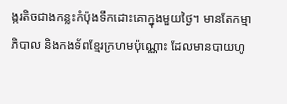ង្ករតិចជាងកន្លះកំប៉ុងទឹកដោះគោក្នុងមួយថ្ងៃ។ មានតែកម្មាភិបាល និងកងទ័ពខ្មែរក្រហមប៉ុណ្ណោះ ដែលមានបាយហូ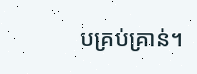បគ្រប់គ្រាន់។